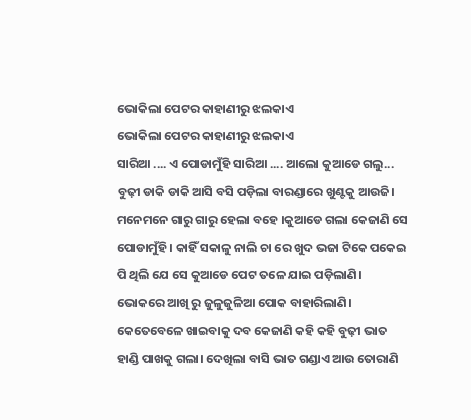ଭୋକିଲା ପେଟର କାହାଣୀରୁ ଝଲକାଏ
ଭୋକିଲା ପେଟର କାହାଣୀରୁ ଝଲକାଏ
ସାରିଆ .... ଏ ପୋଡାମୁଁହି ସାରିଆ .... ଆଲୋ କୁଆଡେ ଗଲୁ...
ବୁଢ଼ୀ ଡାକି ଡାକି ଆସି ବସି ପଡ଼ିଲା ବାରଣ୍ଡାରେ ଖୁଣ୍ଟକୁ ଆଉଜି। ମନେମନେ ଗାରୁ ଗାରୁ ହେଲା ବହେ ।କୁଆଡେ ଗଲା କେଜାଣି ସେ ପୋଡାମୁଁହି । କାହିଁ ସକାଳୁ ନାଲି ଚା ରେ ଖୁଦ ଭଜା ଟିକେ ପକେଇ ପି ଥିଲି ଯେ ସେ କୁଆଡେ ପେଟ ତଳେ ଯାଇ ପଡ଼ିଲାଣି। ଭୋକରେ ଆଖି ରୁ ଜୁଳୁଜୁଳିଆ ପୋକ ବାହାରିଲାଣି। କେତେବେଳେ ଖାଇବାକୁ ଦବ କେଜାଣି କହି କହି ବୁଢ଼ୀ ଭାତ ହାଣ୍ଡି ପାଖକୁ ଗଲା। ଦେଖିଲା ବାସି ଭାତ ଗଣ୍ଡାଏ ଆଉ ତୋରାଣି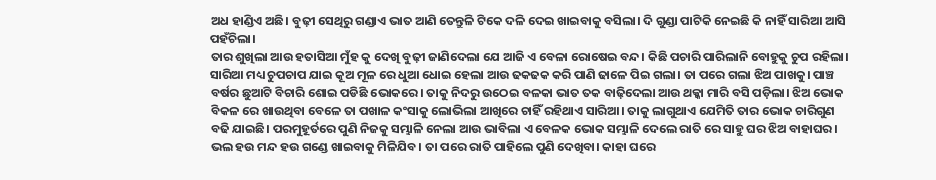ଅଧ ହାଣ୍ଡିଏ ଅଛି। ବୁଢ଼ୀ ସେଥିରୁ ଗଣ୍ଡାଏ ଭାତ ଆଣି ତେନ୍ତୁଳି ଟିକେ ଦଳି ଦେଇ ଖାଇବାକୁ ବସିଲା। ଦି ଗୁଣ୍ଡା ପାଟିକି ନେଇଛି କି ନାହିଁ ସାରିଆ ଆସି ପହଁଚିଲା।
ତାର ଶୁଖିଲା ଆଉ ହତାସିଆ ମୁଁହ କୁ ଦେଖି ବୁଢ଼ୀ ଜାଣିଦେଲା ଯେ ଆଜି ଏ ବେଳା ରୋଷେଇ ବନ୍ଦ। କିଛି ପଚାରି ପାରିଲାନି ବୋହୁକୁ ଚୁପ ରହିଲା। ସାରିଆ ମଧ୍ୟ ଚୁପଚାପ ଯାଇ କୂଅ ମୂଳ ରେ ଧୁଆ ଧୋଇ ହେଲା ଆଉ ଢକଢକ କରି ପାଣି ଢାଳେ ପିଇ ଗଲା। ତା ପରେ ଗଲା ଝିଅ ପାଖକୁ। ପାଞ୍ଚ ବର୍ଷର ଛୁଆଟି ବିଚାରି ଶୋଇ ପଡିଛି ଭୋକରେ। ତାକୁ ନିଦରୁ ଉଠେଇ ବଳକା ଭାତ ତକ ବାଢ଼ିଦେଲା ଆଉ ଥକ୍କା ମାରି ବସି ପଡ଼ିଲା। ଝିଅ ଭୋକ ବିକଳ ରେ ଖାଉଥିବା ବେଳେ ତା ପଖାଳ କଂସାକୁ ଲୋଭିଲା ଆଖିରେ ଚାହିଁ ରହିଥାଏ ସାରିଆ। ତାକୁ ଲାଗୁଥାଏ ଯେମିତି ତାର ଭୋକ ଚାରିଗୁଣ ବଢି ଯାଇଛି। ପରମୁହୂର୍ତରେ ପୁଣି ନିଜକୁ ସମ୍ଭାଳି ନେଲା ଆଉ ଭାବିଲା ଏ ବେଳକ ଭୋକ ସମ୍ଭାଳି ଦେଲେ ରାତି ରେ ସାହୁ ଘର ଝିଅ ବାହାଘର। ଭଲ ହଉ ମନ୍ଦ ହଉ ଗଣ୍ଡେ ଖାଇବାକୁ ମିଳିଯିବ। ତା ପରେ ରାତି ପାହିଲେ ପୁଣି ଦେଖିବା। କାହା ଘରେ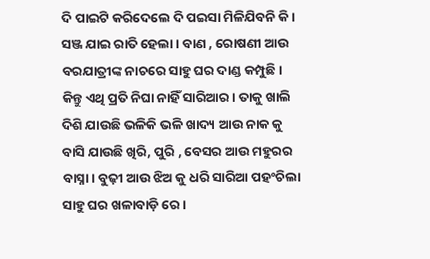ଦି ପାଇଟି କରିଦେଲେ ଦି ପଇସା ମିଳିଯିବନି କି।
ସଞ୍ଜ ଯାଇ ରାତି ହେଲା। ବାଣ , ରୋଷଣୀ ଆଉ ବରଯାତ୍ରୀଙ୍କ ନାଚରେ ସାହୁ ଘର ଦାଣ୍ଡ କମ୍ପୁଛି। କିନ୍ତୁ ଏଥି ପ୍ରତି ନିଘା ନାହିଁ ସାରିଆର। ତାକୁ ଖାଲି ଦିଶି ଯାଉଛି ଭଳିକି ଭଳି ଖାଦ୍ୟ ଆଉ ନାକ କୁ ବାସି ଯାଉଛି ଖିରି, ପୁରି , ବେସର ଆଉ ମହୁରର ବାସ୍ନା। ବୁଢ଼ୀ ଆଉ ଝିଅ କୁ ଧରି ସାରିଆ ପହଂଚିଲା ସାହୁ ଘର ଖଳାବାଡ଼ି ରେ।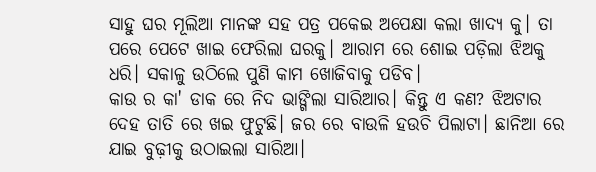ସାହୁ ଘର ମୂଲିଆ ମାନଙ୍କ ସହ ପତ୍ର ପକେଇ ଅପେକ୍ଷା କଲା ଖାଦ୍ୟ କୁ। ତା ପରେ ପେଟେ ଖାଇ ଫେରିଲା ଘରକୁ। ଆରାମ ରେ ଶୋଇ ପଡ଼ିଲା ଝିଅକୁ ଧରି। ସକାଳୁ ଉଠିଲେ ପୁଣି କାମ ଖୋଜିବାକୁ ପଡିବ।
କାଉ ର କା' ଡାକ ରେ ନିଦ ଭାଙ୍ଗିଲା ସାରିଆର। କିନ୍ତୁ ଏ କଣ? ଝିଅଟାର ଦେହ ତାତି ରେ ଖଇ ଫୁଟୁଛି। ଜର ରେ ବାଉଳି ହଉଚି ପିଲାଟା। ଛାନିଆ ରେ ଯାଇ ବୁଢ଼ୀକୁ ଉଠାଇଲା ସାରିଆ।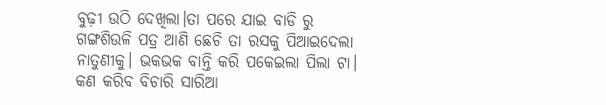ବୁଢ଼ୀ ଉଠି ଦେଖିଲା।ତା ପରେ ଯାଇ ବାଡି ରୁ ଗଙ୍ଗଶିଉଳି ପତ୍ର ଆଣି ଛେଚି ତା ରସକୁ ପିଆଇଦେଲା ନାତୁଣୀକୁ। ଭକଭକ ବାନ୍ତି କରି ପକେଇଲା ପିଲା ଟା। କଣ କରିବ ବିଚାରି ସାରିଆ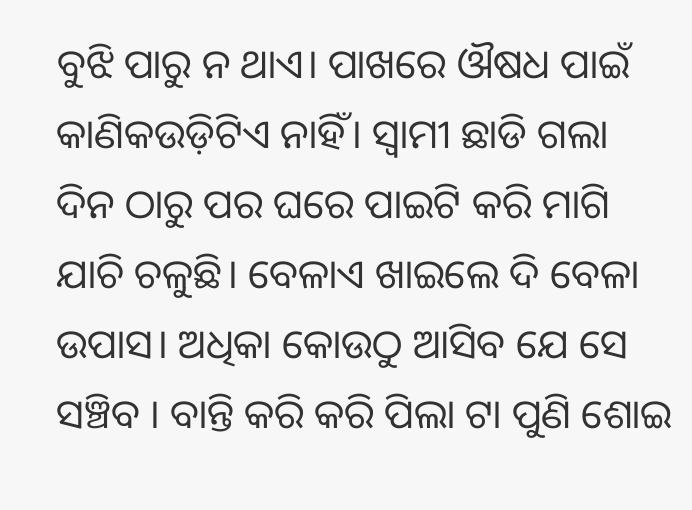ବୁଝି ପାରୁ ନ ଥାଏ। ପାଖରେ ଔଷଧ ପାଇଁ କାଣିକଉଡ଼ିଟିଏ ନାହିଁ। ସ୍ଵାମୀ ଛାଡି ଗଲା ଦିନ ଠାରୁ ପର ଘରେ ପାଇଟି କରି ମାଗି ଯାଚି ଚଳୁଛି। ବେଳାଏ ଖାଇଲେ ଦି ବେଳା ଉପାସ। ଅଧିକା କୋଉଠୁ ଆସିବ ଯେ ସେ ସଞ୍ଚିବ । ବାନ୍ତି କରି କରି ପିଲା ଟା ପୁଣି ଶୋଇ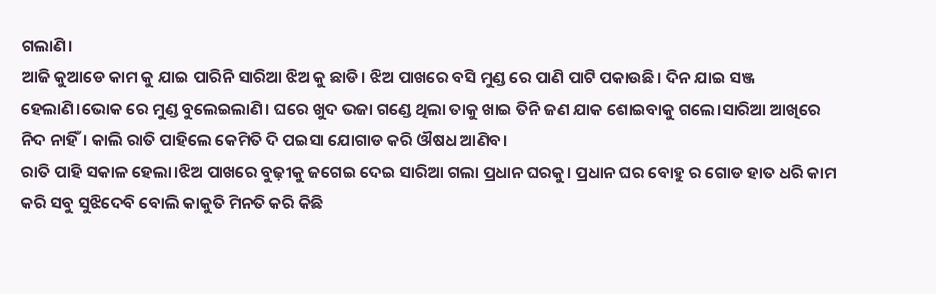ଗଲାଣି।
ଆଜି କୁଆଡେ କାମ କୁ ଯାଇ ପାରିନି ସାରିଆ ଝିଅ କୁ ଛାଡି। ଝିଅ ପାଖରେ ବସି ମୁଣ୍ଡ ରେ ପାଣି ପାଟି ପକାଉଛି। ଦିନ ଯାଇ ସଞ୍ଜ ହେଲାଣି।ଭୋକ ରେ ମୁଣ୍ଡ ବୁଲେଇଲାଣି। ଘରେ ଖୁଦ ଭଜା ଗଣ୍ଡେ ଥିଲା ତାକୁ ଖାଇ ତିନି ଜଣ ଯାକ ଶୋଇବାକୁ ଗଲେ।ସାରିଆ ଆଖିରେ ନିଦ ନାହିଁ। କାଲି ରାତି ପାହିଲେ କେମିତି ଦି ପଇସା ଯୋଗାଡ କରି ଔଷଧ ଆଣିବ।
ରାତି ପାହି ସକାଳ ହେଲା।ଝିଅ ପାଖରେ ବୁଢ଼ୀକୁ ଜଗେଇ ଦେଇ ସାରିଆ ଗଲା ପ୍ରଧାନ ଘରକୁ। ପ୍ରଧାନ ଘର ବୋହୁ ର ଗୋଡ ହାତ ଧରି କାମ କରି ସବୁ ସୁଝିଦେବି ବୋଲି କାକୁତି ମିନତି କରି କିଛି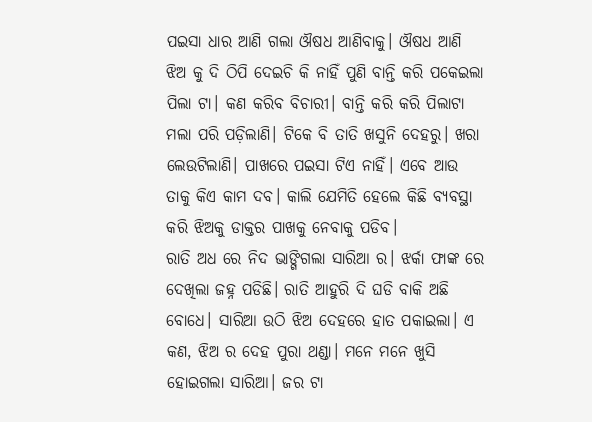ପଇସା ଧାର ଆଣି ଗଲା ଔଷଧ ଆଣିବାକୁ। ଔଷଧ ଆଣି ଝିଅ କୁ ଦି ଠିପି ଦେଇଚି କି ନାହିଁ ପୁଣି ବାନ୍ତି କରି ପକେଇଲା ପିଲା ଟା। କଣ କରିବ ବିଚାରୀ। ବାନ୍ତି କରି କରି ପିଲାଟା ମଲା ପରି ପଡ଼ିଲାଣି। ଟିକେ ବି ତାତି ଖସୁନି ଦେହରୁ। ଖରା ଲେଉଟିଲାଣି। ପାଖରେ ପଇସା ଟିଏ ନାହିଁ। ଏବେ ଆଉ ତାକୁ କିଏ କାମ ଦବ। କାଲି ଯେମିତି ହେଲେ କିଛି ବ୍ୟବସ୍ଥା କରି ଝିଅକୁ ଡାକ୍ତର ପାଖକୁ ନେବାକୁ ପଡିବ।
ରାତି ଅଧ ରେ ନିଦ ଭାଙ୍ଗିଗଲା ସାରିଆ ର। ଝର୍କା ଫାଙ୍କ ରେ ଦେଖିଲା ଜହ୍ନ ପଡିଛି। ରାତି ଆହୁରି ଦି ଘଡି ବାକି ଅଛି ବୋଧେ। ସାରିଆ ଉଠି ଝିଅ ଦେହରେ ହାତ ପକାଇଲା। ଏ କଣ, ଝିଅ ର ଦେହ ପୁରା ଥଣ୍ଡା। ମନେ ମନେ ଖୁସି ହୋଇଗଲା ସାରିଆ। ଜର ଟା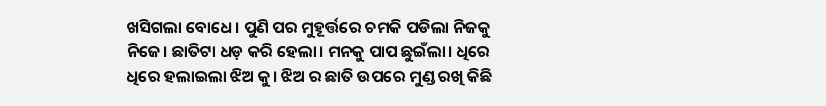ଖସିଗଲା ବୋଧେ। ପୁଣି ପର ମୁହୂର୍ତ୍ତରେ ଚମକି ପଡିଲା ନିଜକୁ ନିଜେ। ଛାତିଟା ଧଡ଼ କରି ହେଲା। ମନକୁ ପାପ ଛୁଇଁଲା। ଧିରେ ଧିରେ ହଲାଇଲା ଝିଅ କୁ। ଝିଅ ର ଛାତି ଉପରେ ମୁଣ୍ଡ ରଖି କିଛି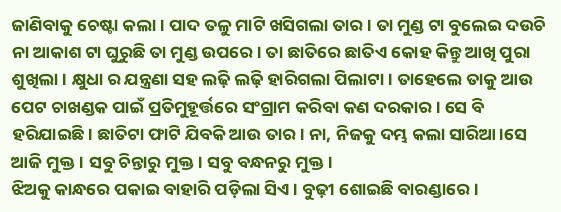ଜାଣିବାକୁ ଚେଷ୍ଟା କଲା। ପାଦ ତଳୁ ମାଟି ଖସିଗଲା ତାର। ତା ମୁଣ୍ଡ ଟା ବୁଲେଇ ଦଉଚି ନା ଆକାଶ ଟା ଘୁରୁଛି ତା ମୁଣ୍ଡ ଉପରେ। ତା ଛାତିରେ ଛାତିଏ କୋହ କିନ୍ତୁ ଆଖି ପୁରା ଶୁଖିଲା। କ୍ଷୁଧା ର ଯନ୍ତ୍ରଣା ସହ ଲଢ଼ି ଲଢ଼ି ହାରିଗଲା ପିଲାଟା। ତାହେଲେ ତାକୁ ଆଉ ପେଟ ଚାଖଣ୍ଡକ ପାଇଁ ପ୍ରତିମୁହୂର୍ତ୍ତରେ ସଂଗ୍ରାମ କରିବା କଣ ଦରକାର। ସେ ବି ହରିଯାଇଛି। ଛାତିଟା ଫାଟି ଯିବକି ଆଉ ତାର। ନା, ନିଜକୁ ଦମ୍ଭ କଲା ସାରିଆ।ସେ ଆଜି ମୁକ୍ତ। ସବୁ ଚିନ୍ତାରୁ ମୁକ୍ତ। ସବୁ ବନ୍ଧନରୁ ମୁକ୍ତ।
ଝିଅକୁ କାନ୍ଧରେ ପକାଇ ବାହାରି ପଡ଼ିଲା ସିଏ। ବୁଢ଼ୀ ଶୋଇଛି ବାରଣ୍ଡାରେ।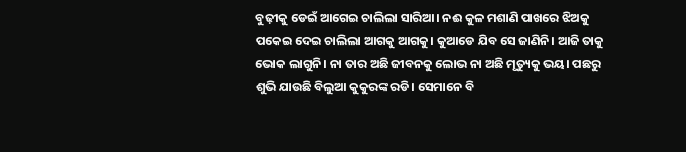ବୁଢ଼ୀକୁ ଡେଇଁ ଆଗେଇ ଚାଲିଲା ସାରିଆ। ନଈ କୁଳ ମଶାଣି ପାଖରେ ଝିଅକୁ ପକେଇ ଦେଇ ଚାଲିଲା ଆଗକୁ ଆଗକୁ। କୁଆଡେ ଯିବ ସେ ଜାଣିନି। ଆଜି ତାକୁ ଭୋକ ଲାଗୁନି। ନା ତାର ଅଛି ଜୀବନକୁ ଲୋଭ ନା ଅଛି ମୃତ୍ୟୁକୁ ଭୟ। ପଛରୁ ଶୁଭି ଯାଉଛି ବିଲୁଆ କୁକୁରଙ୍କ ରଡି। ସେମାନେ ବି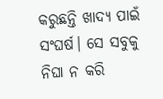କରୁଛନ୍ତି ଖାଦ୍ୟ ପାଇଁ ସଂଘର୍ଷ। ସେ ସବୁକୁ ନିଘା ନ କରି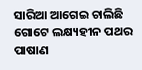ସାରିଆ ଆଗେଇ ଚାଲିଛି ଗୋଟେ ଲକ୍ଷ୍ୟହୀନ ପଥର ପାଷାଣ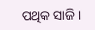ପଥିକ ସାଜି।